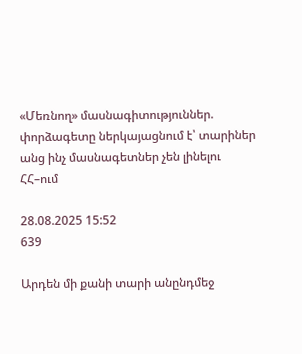«Մեռնող» մասնագիտություններ. փորձագետը ներկայացնում է՝ տարիներ անց ինչ մասնագետներ չեն լինելու ՀՀ–ում

28.08.2025 15:52
639

Արդեն մի քանի տարի անընդմեջ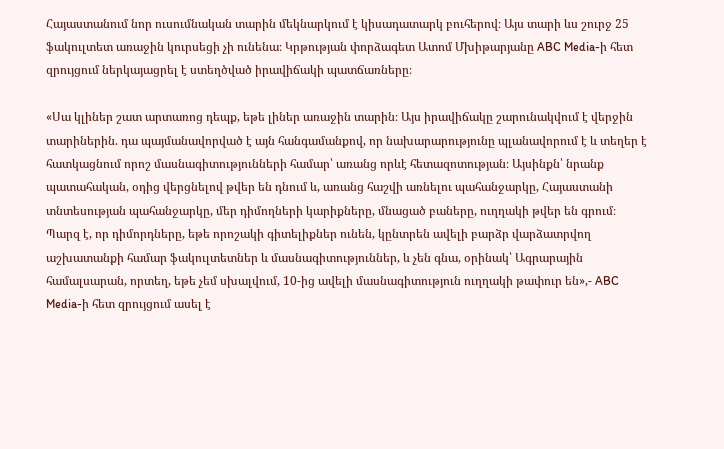Հայաստանում նոր ուսումնական տարին մեկնարկում է կիսադատարկ բուհերով։ Այս տարի ևս շուրջ 25 ֆակուլտետ առաջին կուրսեցի չի ունենա։ Կրթության փորձագետ Ատոմ Մխիթարյանը ABC Media-ի հետ զրույցում ներկայացրել է ստեղծված իրավիճակի պատճառները։

«Սա կլիներ շատ արտառոց դեպք, եթե լիներ առաջին տարին։ Այս իրավիճակը շարունակվում է վերջին տարիներին. դա պայմանավորված է այն հանգամանքով, որ նախարարությունը պլանավորում է և տեղեր է հատկացնում որոշ մասնագիտությունների համար՝ առանց որևէ հետազոտության։ Այսինքն՝ նրանք պատահական, օդից վերցնելով թվեր են դնում և, առանց հաշվի առնելու պահանջարկը, Հայաստանի տնտեսության պահանջարկը, մեր դիմողների կարիքները, մնացած բաները, ուղղակի թվեր են գրում։ Պարզ է, որ դիմորդները, եթե որոշակի գիտելիքներ ունեն, կընտրեն ավելի բարձր վարձատրվող աշխատանքի համար ֆակուլտետներ և մասնագիտություններ, և չեն գնա, օրինակ՝ Ագրարային համալսարան, որտեղ, եթե չեմ սխալվում, 10-ից ավելի մասնագիտություն ուղղակի թափուր են»,- ABC Media-ի հետ զրույցում ասել է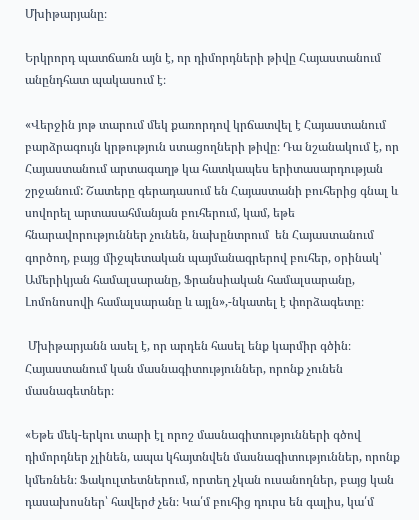Մխիթարյանը։

Երկրորդ պատճառն այն է, որ դիմորդների թիվը Հայաստանում անընդհատ պակասում է։

«Վերջին յոթ տարում մեկ քառորդով կրճատվել է Հայաստանում բարձրագույն կրթություն ստացողների թիվը։ Դա նշանակում է, որ Հայաստանում արտագաղթ կա հատկապես երիտասարդության շրջանում: Շատերը գերադասում են Հայաստանի բուհերից գնալ և սովորել արտասահմանյան բուհերում, կամ, եթե հնարավորություններ չունեն, նախընտրում  են Հայաստանում գործող, բայց միջպետական պայմանագրերով բուհեր, օրինակ՝ Ամերիկյան համալսարանը, Ֆրանսիական համալսարանը, Լոմոնոսովի համալսարանը և այլն»,-նկատել է փորձագետը։

 Մխիթարյանն ասել է, որ արդեն հասել ենք կարմիր գծին։ Հայաստանում կան մասնագիտություններ, որոնք չունեն մասնագետներ։

«Եթե մեկ-երկու տարի էլ որոշ մասնագիտությունների գծով դիմորդներ չլինեն, ապա կհայտնվեն մասնագիտություններ, որոնք կմեռնեն։ Ֆակուլտետներում, որտեղ չկան ուսանողներ, բայց կան դասախոսներ՝ հավերժ չեն։ Կա՛մ բուհից դուրս են գալիս, կա՛մ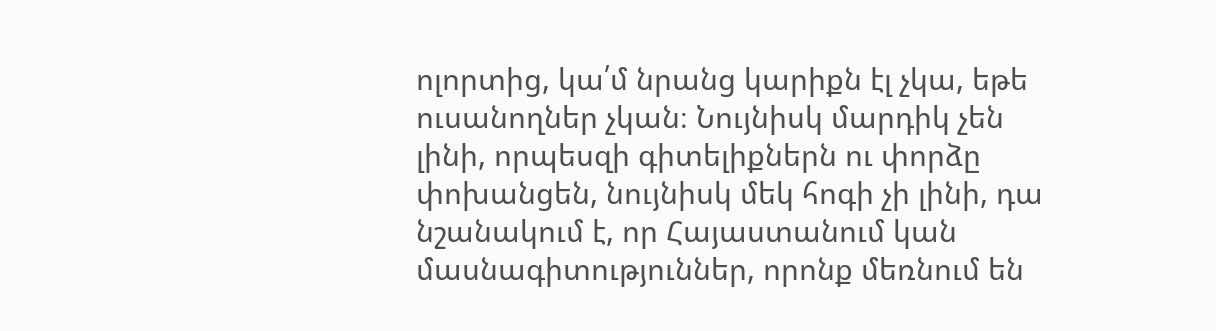ոլորտից, կա՛մ նրանց կարիքն էլ չկա, եթե ուսանողներ չկան։ Նույնիսկ մարդիկ չեն լինի, որպեսզի գիտելիքներն ու փորձը փոխանցեն, նույնիսկ մեկ հոգի չի լինի, դա նշանակում է, որ Հայաստանում կան մասնագիտություններ, որոնք մեռնում են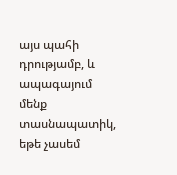այս պահի դրությամբ, և ապագայում մենք տասնապատիկ, եթե չասեմ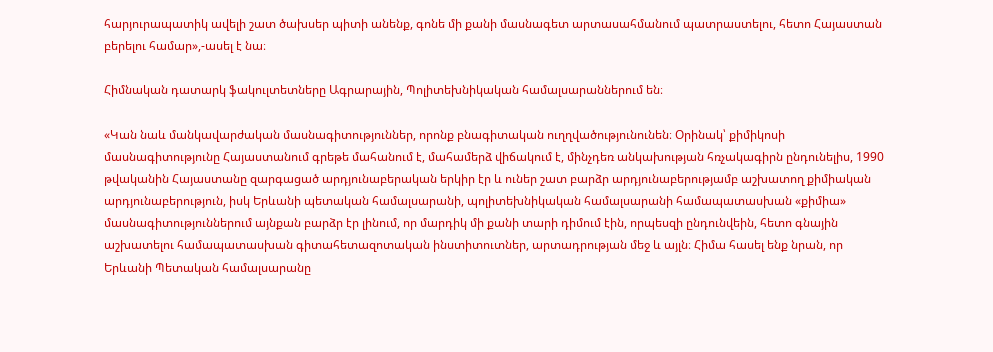հարյուրապատիկ ավելի շատ ծախսեր պիտի անենք, գոնե մի քանի մասնագետ արտասահմանում պատրաստելու, հետո Հայաստան բերելու համար»,-ասել է նա։

Հիմնական դատարկ ֆակուլտետները Ագրարային, Պոլիտեխնիկական համալսարաններում են։

«Կան նաև մանկավարժական մասնագիտություններ, որոնք բնագիտական ուղղվածությունունեն։ Օրինակ՝ քիմիկոսի մասնագիտությունը Հայաստանում գրեթե մահանում է, մահամերձ վիճակում է, մինչդեռ անկախության հռչակագիրն ընդունելիս, 1990 թվականին Հայաստանը զարգացած արդյունաբերական երկիր էր և ուներ շատ բարձր արդյունաբերությամբ աշխատող քիմիական արդյունաբերություն, իսկ Երևանի պետական համալսարանի, պոլիտեխնիկական համալսարանի համապատասխան «քիմիա» մասնագիտություններում այնքան բարձր էր լինում, որ մարդիկ մի քանի տարի դիմում էին, որպեսզի ընդունվեին, հետո գնային աշխատելու համապատասխան գիտահետազոտական ինստիտուտներ, արտադրության մեջ և այլն։ Հիմա հասել ենք նրան, որ Երևանի Պետական համալսարանը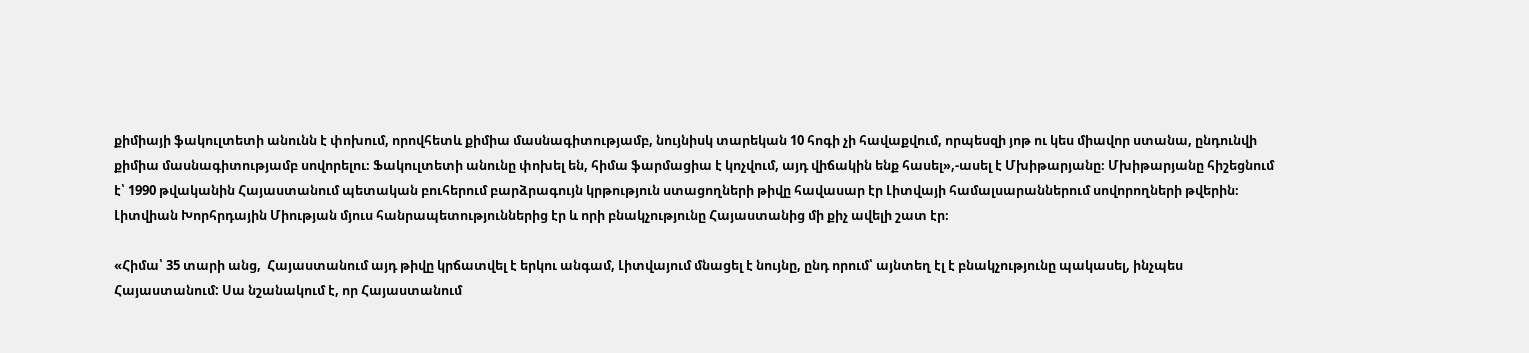քիմիայի ֆակուլտետի անունն է փոխում, որովհետև քիմիա մասնագիտությամբ, նույնիսկ տարեկան 10 հոգի չի հավաքվում, որպեսզի յոթ ու կես միավոր ստանա, ընդունվի քիմիա մասնագիտությամբ սովորելու։ Ֆակուլտետի անունը փոխել են, հիմա ֆարմացիա է կոչվում, այդ վիճակին ենք հասել»,-ասել է Մխիթարյանը։ Մխիթարյանը հիշեցնում է՝ 1990 թվականին Հայաստանում պետական բուհերում բարձրագույն կրթություն ստացողների թիվը հավասար էր Լիտվայի համալսարաններում սովորողների թվերին։ Լիտվիան Խորհրդային Միության մյուս հանրապետություններից էր և որի բնակչությունը Հայաստանից մի քիչ ավելի շատ էր։

«Հիմա՝ 35 տարի անց,  Հայաստանում այդ թիվը կրճատվել է երկու անգամ, Լիտվայում մնացել է նույնը, ընդ որում՝ այնտեղ էլ է բնակչությունը պակասել, ինչպես Հայաստանում: Սա նշանակում է, որ Հայաստանում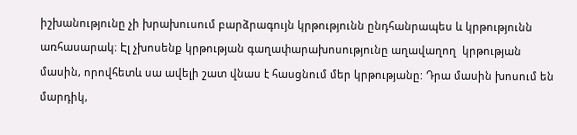իշխանությունը չի խրախուսում բարձրագույն կրթությունն ընդհանրապես և կրթությունն առհասարակ։ Էլ չխոսենք կրթության գաղափարախոսությունը աղավաղող  կրթության մասին, որովհետև սա ավելի շատ վնաս է հասցնում մեր կրթությանը: Դրա մասին խոսում են մարդիկ,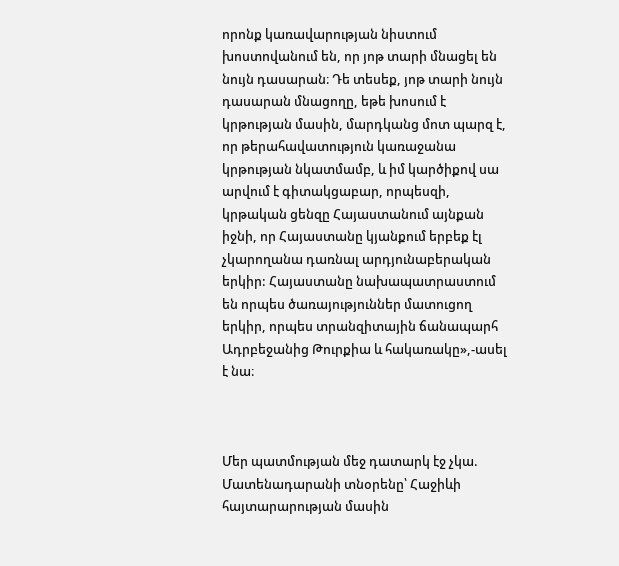որոնք կառավարության նիստում խոստովանում են, որ յոթ տարի մնացել են նույն դասարան։ Դե տեսեք, յոթ տարի նույն դասարան մնացողը, եթե խոսում է կրթության մասին, մարդկանց մոտ պարզ է, որ թերահավատություն կառաջանա կրթության նկատմամբ, և իմ կարծիքով սա արվում է գիտակցաբար, որպեսզի, կրթական ցենզը Հայաստանում այնքան իջնի, որ Հայաստանը կյանքում երբեք էլ չկարողանա դառնալ արդյունաբերական երկիր: Հայաստանը նախապատրաստում են որպես ծառայություններ մատուցող երկիր, որպես տրանզիտային ճանապարհ Ադրբեջանից Թուրքիա և հակառակը»,-ասել է նա։



Մեր պատմության մեջ դատարկ էջ չկա. Մատենադարանի տնօրենը՝ Հաջիևի հայտարարության մասին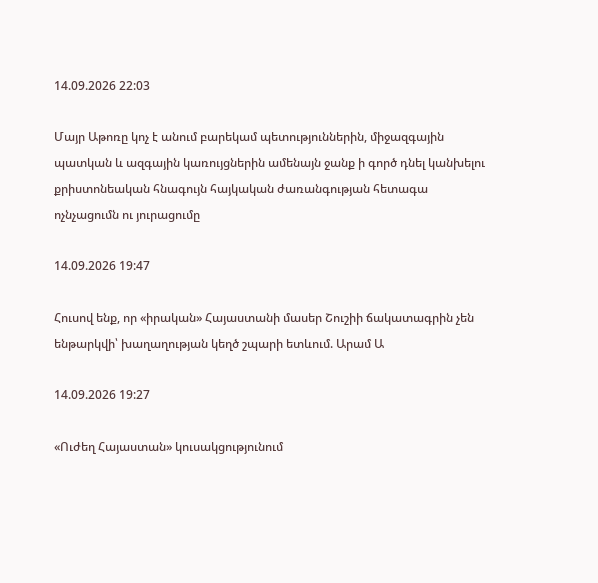14.09.2026 22:03

Մայր Աթոռը կոչ է անում բարեկամ պետություններին, միջազգային պատկան և ազգային կառույցներին ամենայն ջանք ի գործ դնել կանխելու քրիստոնեական հնագույն հայկական ժառանգության հետագա ոչնչացումն ու յուրացումը

14.09.2026 19:47

Հուսով ենք, որ «իրական» Հայաստանի մասեր Շուշիի ճակատագրին չեն ենթարկվի՝ խաղաղության կեղծ շպարի ետևում. Արամ Ա

14.09.2026 19:27

«Ուժեղ Հայաստան» կուսակցությունում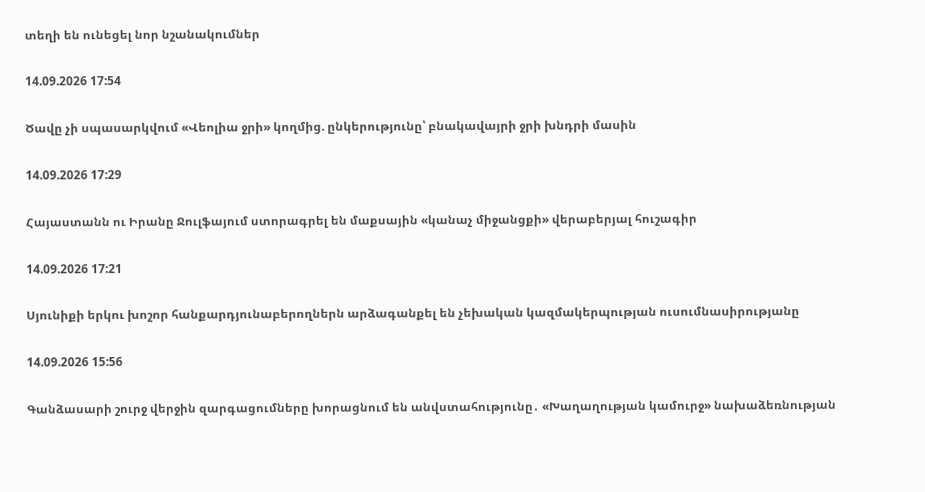տեղի են ունեցել նոր նշանակումներ

14.09.2026 17:54

Ծավը չի սպասարկվում «Վեոլիա ջրի» կողմից. ընկերությունը՝ բնակավայրի ջրի խնդրի մասին

14.09.2026 17:29

Հայաստանն ու Իրանը Ջուլֆայում ստորագրել են մաքսային «կանաչ միջանցքի» վերաբերյալ հուշագիր

14.09.2026 17:21

Սյունիքի երկու խոշոր հանքարդյունաբերողներն արձագանքել են չեխական կազմակերպության ուսումնասիրությանը

14.09.2026 15:56

Գանձասարի շուրջ վերջին զարգացումները խորացնում են անվստահությունը․ «Խաղաղության կամուրջ» նախաձեռնության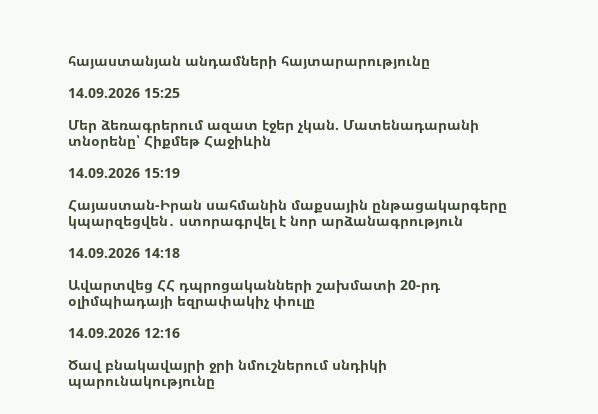հայաստանյան անդամների հայտարարությունը

14.09.2026 15:25

Մեր ձեռագրերում ազատ էջեր չկան. Մատենադարանի տնօրենը՝ Հիքմեթ Հաջիևին

14.09.2026 15:19

Հայաստան-Իրան սահմանին մաքսային ընթացակարգերը կպարզեցվեն․ ստորագրվել է նոր արձանագրություն

14.09.2026 14:18

Ավարտվեց ՀՀ դպրոցականների շախմատի 20-րդ օլիմպիադայի եզրափակիչ փուլը

14.09.2026 12:16

Ծավ բնակավայրի ջրի նմուշներում սնդիկի պարունակությունը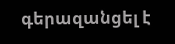գերազանցել է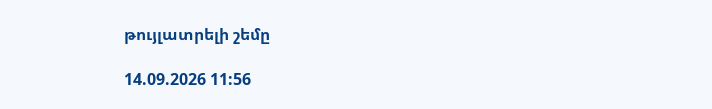թույլատրելի շեմը

14.09.2026 11:56